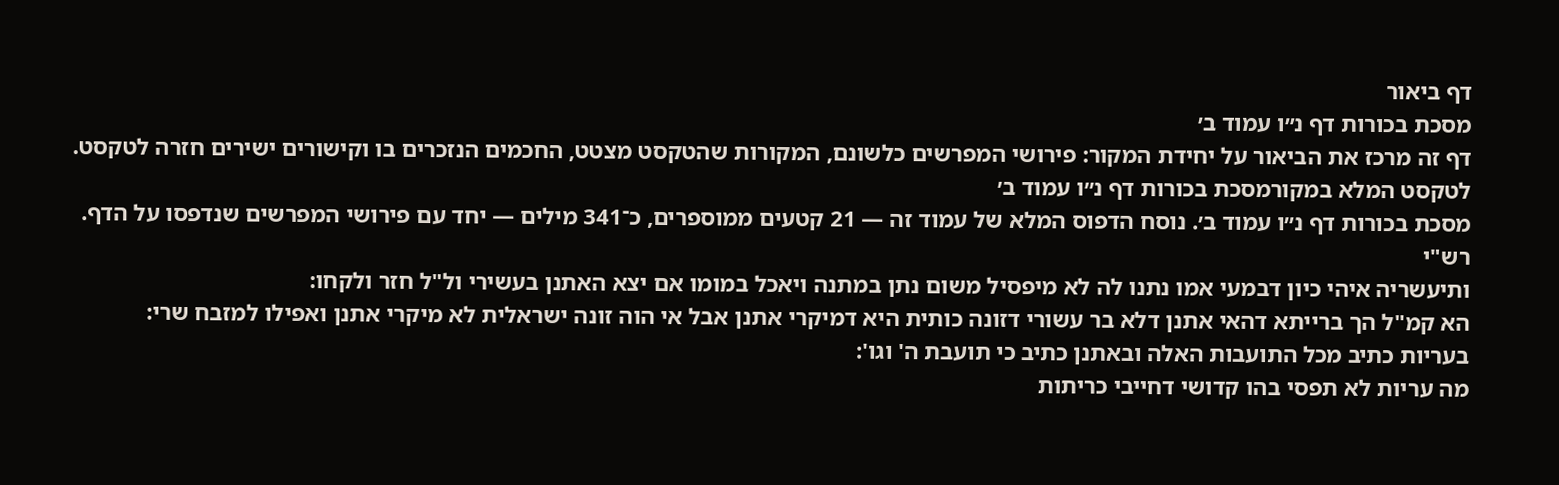דף ביאור
מסכת בכורות דף נ״ו עמוד ב׳
דף זה מרכז את הביאור על יחידת המקור: פירושי המפרשים כלשונם, המקורות שהטקסט מצטט, החכמים הנזכרים בו וקישורים ישירים חזרה לטקסט.
לטקסט המלא במקורמסכת בכורות דף נ״ו עמוד ב׳
מסכת בכורות דף נ״ו עמוד ב׳. נוסח הדפוס המלא של עמוד זה — 21 קטעים ממוספרים, כ־341 מילים — יחד עם פירושי המפרשים שנדפסו על הדף.
רש"י
ותיעשריה איהי כיון דבמעי אמו נתנו לה לא מיפסיל משום נתן במתנה ויאכל במומו אם יצא האתנן בעשירי ול"ל חזר ולקחו:
הא קמ"ל הך ברייתא דהאי אתנן דלא בר עשורי דזונה כותית היא דמיקרי אתנן אבל אי הוה זונה ישראלית לא מיקרי אתנן ואפילו למזבח שרי:
בעריות כתיב מכל התועבות האלה ובאתנן כתיב כי תועבת ה' וגו':
מה עריות לא תפסי בהו קדושי דחייבי כריתות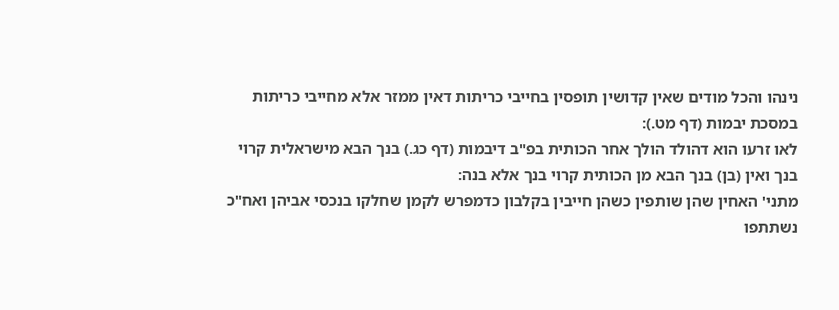נינהו והכל מודים שאין קדושין תופסין בחייבי כריתות דאין ממזר אלא מחייבי כריתות במסכת יבמות (דף מט.):
לאו זרעו הוא דהולד הולך אחר הכותית בפ"ב דיבמות (דף כג.) בנך הבא מישראלית קרוי בנך ואין (בן) בנך הבא מן הכותית קרוי בנך אלא בנה:
מתני' האחין שהן שותפין כשהן חייבין בקלבון כדמפרש לקמן שחלקו בנכסי אביהן ואח"כ נשתתפו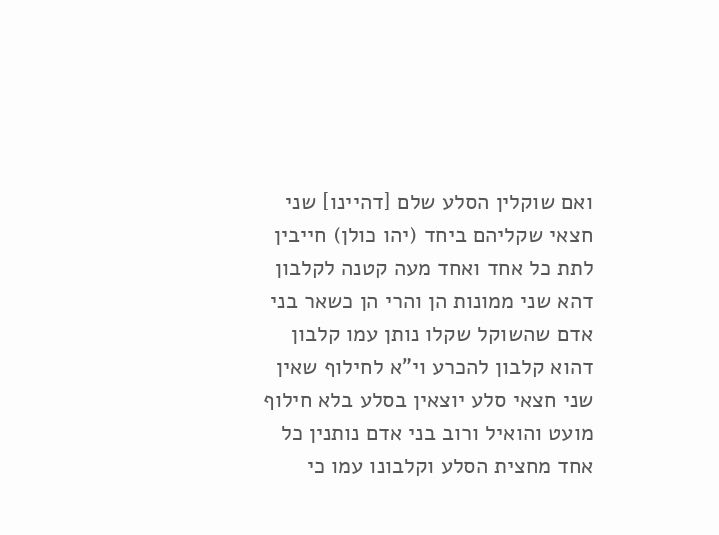ואם שוקלין הסלע שלם [דהיינו] שני חצאי שקליהם ביחד (יהו כולן) חייבין לתת כל אחד ואחד מעה קטנה לקלבון דהא שני ממונות הן והרי הן כשאר בני אדם שהשוקל שקלו נותן עמו קלבון דהוא קלבון להכרע וי"א לחילוף שאין שני חצאי סלע יוצאין בסלע בלא חילוף מועט והואיל ורוב בני אדם נותנין כל אחד מחצית הסלע וקלבונו עמו כי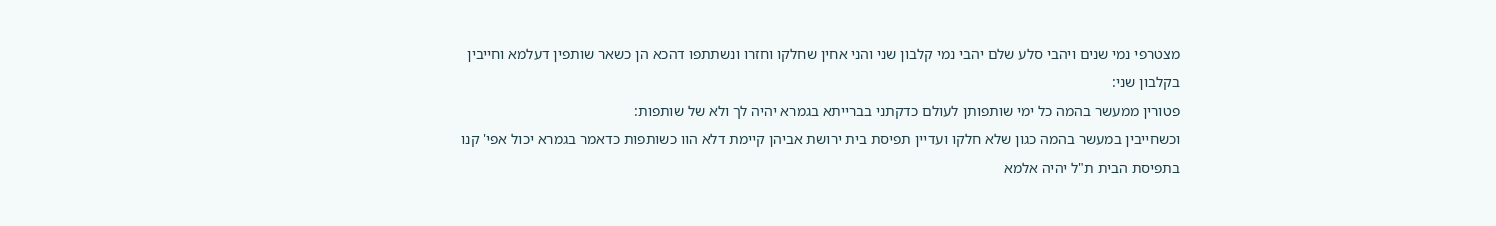מצטרפי נמי שנים ויהבי סלע שלם יהבי נמי קלבון שני והני אחין שחלקו וחזרו ונשתתפו דהכא הן כשאר שותפין דעלמא וחייבין בקלבון שני:
פטורין ממעשר בהמה כל ימי שותפותן לעולם כדקתני בברייתא בגמרא יהיה לך ולא של שותפות:
וכשחייבין במעשר בהמה כגון שלא חלקו ועדיין תפיסת בית ירושת אביהן קיימת דלא הוו כשותפות כדאמר בגמרא יכול אפי' קנו בתפיסת הבית ת"ל יהיה אלמא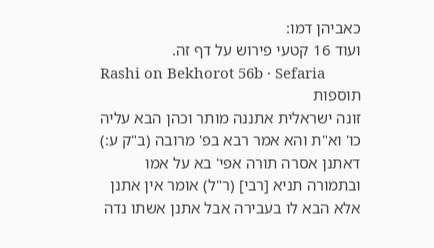כאביהן דמו:
ועוד 16 קטעי פירוש על דף זה.
Rashi on Bekhorot 56b · Sefaria
תוספות
זונה ישראלית אתננה מותר וכהן הבא עליה כו' וא"ת והא אמר רבא בפ' מרובה (ב"ק ע:) דאתנן אסרה תורה אפי' בא על אמו ובתמורה תניא [רבי] (ר"ל) אומר אין אתנן אלא הבא לו בעבירה אבל אתנן אשתו נדה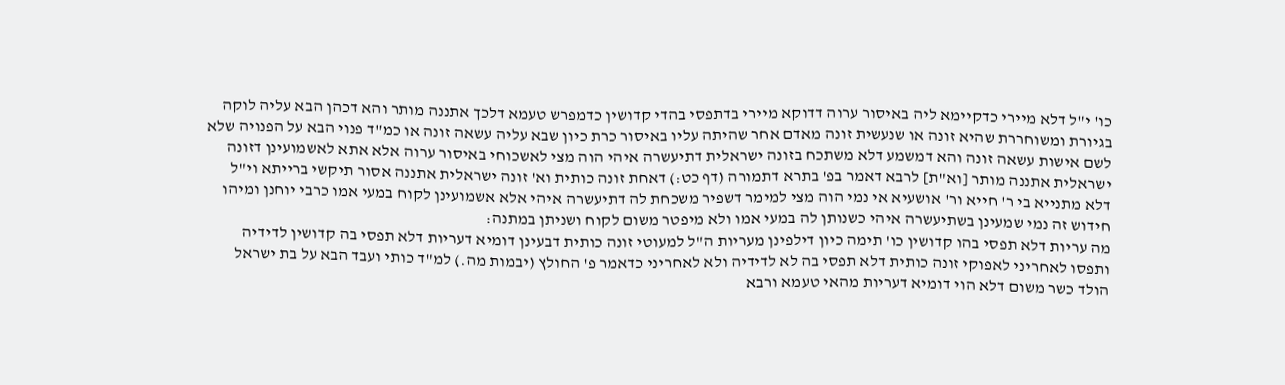כו' י"ל דלא מיירי כדקיימא ליה באיסור ערוה דדוקא מיירי בדתפסי בהדי קדושין כדמפרש טעמא דלכך אתננה מותר והא דכהן הבא עליה לוקה בגיורת ומשוחררת שהיא זונה או שנעשית זונה מאדם אחר שהיתה עליו באיסור כרת כיון שבא עליה עשאה זונה או כמ"ד פנוי הבא על הפנויה שלא לשם אישות עשאה זונה והא דמשמע דלא משתכח בזונה ישראלית דתיעשרה איהי הוה מצי לאשכוחי באיסור ערוה אלא אתא לאשמועינן דזונה ישראלית אתננה מותר [וא"ת] לרבא דאמר בפ' בתרא דתמורה (דף כט:) דאחת זונה כותית וא' זונה ישראלית אתננה אסור תיקשי ברייתא וי"ל דלא מתנייא בי ר' חייא ור' אושעיא אי נמי הוה מצי למימר דשפיר משכחת לה דתיעשרה איהי אלא אשמועינן לקוח במעי אמו כרבי יוחנן ומיהו חידוש זה נמי שמעינן בשתיעשרה איהי כשנותן לה במעי אמו ולא מיפטר משום לקוח ושניתן במתנה:
מה עריות דלא תפסי בהו קדושין כו' תימה כיון דילפינן מעריות ה"ל למעוטי זונה כותית דבעינן דומיא דעריות דלא תפסי בה קדושין לדידיה ותפסו לאחריני לאפוקי זונה כותית דלא תפסי בה לא לדידיה ולא לאחריני כדאמר פ' החולץ (יבמות מה.) למ"ד כותי ועבד הבא על בת ישראל הולד כשר משום דלא הוי דומיא דעריות מהאי טעמא ורבא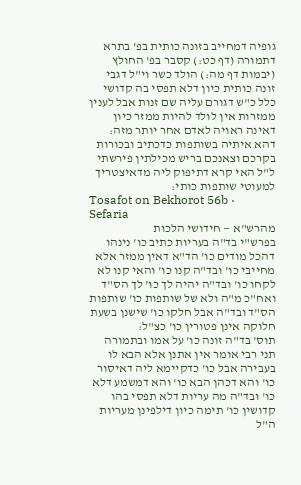גופיה דמחייב בזונה כותית בפ' בתרא דתמורה (דף כט:) קסבר בפ' החולץ (יבמות דף מה:) הולד כשר וי"ל דגבי זונה כותית כיון דלא תפסי בה קדושי כלל כ"ש דגורם עליה שם זנות אבל לענין ממזרות אין לולד להיות ממזר כיון דאינה ראויה לאדם אחר יותר מזה:
דהא איתיה בשותפות כדכתיב ובכורות בקרכם וצאנכם בריש מכילתין פירשתי ל"ל האי קרא דתיפוק ליה מדאיצטריך למעוטי שותפות כותי:
Tosafot on Bekhorot 56b · Sefaria
מהרש"א — חידושי הלכות
בפרש"י בד"ה בעריות כתיב כו' נינהו דהכל מודים כו' הד"א דאין ממזר אלא מחייבי כו' ובד"ה קנו כו' והאי קנו לא לקחו כו' ובד"ה יהיה לך כו' לך הס"ד ואח"כ מ"ה ולא של שותפות כו' שותפות הס"ד ובד"ה אבל חלקו כו' שישנן בשעת חלוקה אינן פטורין כו' כצ"ל:
תוס' בד"ה זונה כו' על אמו ובתמורה תני רבי אומר אין אתנן אלא הבא לו בעבירה אבל כו' כדקיימא ליה דאיסור כו' והא דכהן הבא כו' והא דמשמע דלא כו' ובד"ה מה עריות דלא תפסי בהו קדושין כו' תימה כיון דילפינן מעריות ה"ל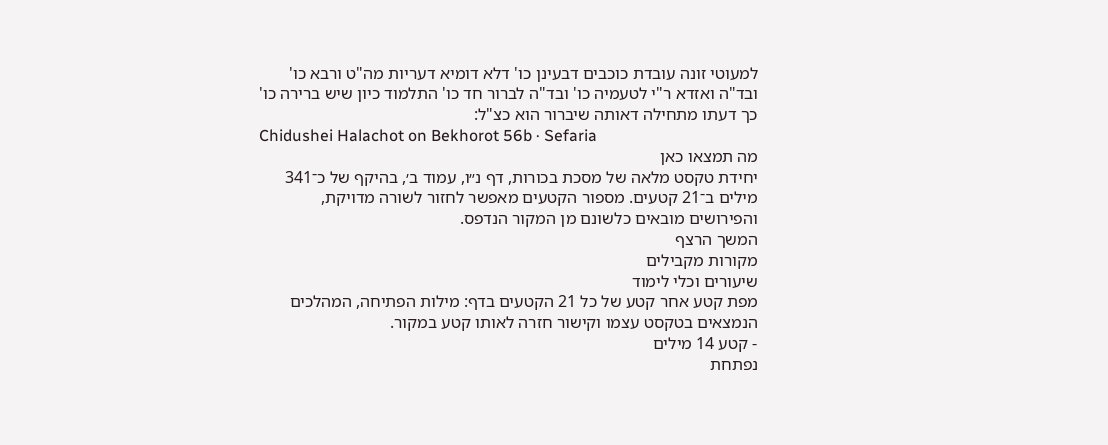למעוטי זונה עובדת כוכבים דבעינן כו' דלא דומיא דעריות מה"ט ורבא כו' ובד"ה ואזדא ר"י לטעמיה כו' ובד"ה לברור חד כו' התלמוד כיון שיש ברירה כו' כך דעתו מתחילה דאותה שיברור הוא כצ"ל:
Chidushei Halachot on Bekhorot 56b · Sefaria
מה תמצאו כאן
יחידת טקסט מלאה של מסכת בכורות, דף נ״ו, עמוד ב׳, בהיקף של כ־341 מילים ב־21 קטעים. מספור הקטעים מאפשר לחזור לשורה מדויקת, והפירושים מובאים כלשונם מן המקור הנדפס.
המשך הרצף
מקורות מקבילים
שיעורים וכלי לימוד
מפת קטע אחר קטע של כל 21 הקטעים בדף: מילות הפתיחה, המהלכים הנמצאים בטקסט עצמו וקישור חזרה לאותו קטע במקור.
- קטע 14 מילים
נפתחת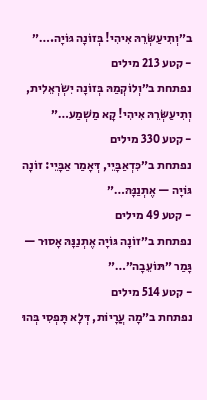ב״וְתִיעַשְּׂרֵהּ אִיהִי! בְּזוֹנָה גּוֹיָה.…״
- קטע 213 מילים
נפתחת ב״וְלוֹקְמַהּ בְּזוֹנָה יִשְׂרְאֵלִית, וְתִיעַשְּׂרֵהּ אִיהִי! קָא מַשְׁמַע…״
- קטע 330 מילים
נפתחת ב״כִּדְאַבָּיֵי, דְּאָמַר אַבָּיֵי: זוֹנָה גּוֹיָה — אֶתְנַנָּהּ…״
- קטע 49 מילים
נפתחת ב״זוֹנָה גּוֹיָה אֶתְנַנָּהּ אָסוּר — גָּמַר ״תּוֹעֵבָה״…״
- קטע 514 מילים
נפתחת ב״מָה עֲרָיוֹת, דְּלָא תָּפְסִי בְּהוּ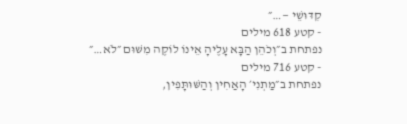קִדּוּשֵׁי —…״
- קטע 618 מילים
נפתחת ב״וְכֹהֵן הַבָּא עָלֶיהָ אֵינוֹ לוֹקֶה מִשּׁוּם ״לֹא…״
- קטע 716 מילים
נפתחת ב״מַתְנִי׳ הָאַחִין וְהַשּׁוּתָּפִין,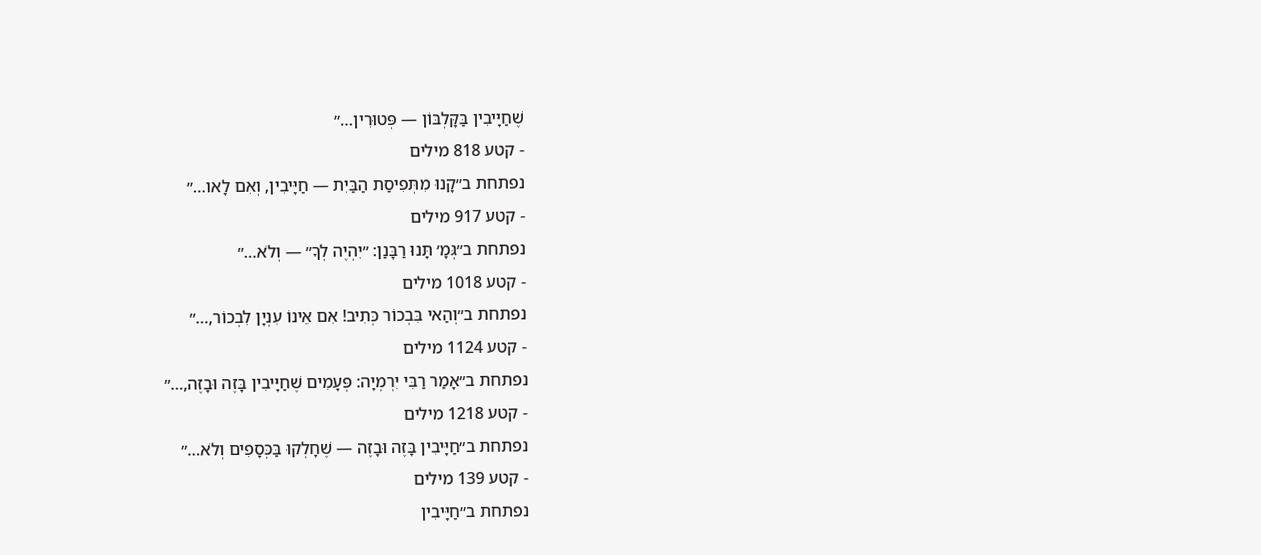שֶׁחַיָּיבִין בַּקָּלְבּוֹן — פְּטוּרִין…״
- קטע 818 מילים
נפתחת ב״קָנוּ מִתְּפִיסַת הַבַּיִת — חַיָּיבִין, וְאִם לָאו…״
- קטע 917 מילים
נפתחת ב״גְּמָ׳ תָּנוּ רַבָּנַן: ״יִהְיֶה לְךָ״ — וְלֹא…״
- קטע 1018 מילים
נפתחת ב״וְהַאי בִּבְכוֹר כְּתִיב! אִם אֵינוֹ עִנְיָן לִבְכוֹר,…״
- קטע 1124 מילים
נפתחת ב״אָמַר רַבִּי יִרְמְיָה: פְּעָמִים שֶׁחַיָּיבִין בָּזֶה וּבָזֶה,…״
- קטע 1218 מילים
נפתחת ב״חַיָּיבִין בָּזֶה וּבָזֶה — שֶׁחָלְקוּ בַּכְּסָפִים וְלֹא…״
- קטע 139 מילים
נפתחת ב״חַיָּיבִין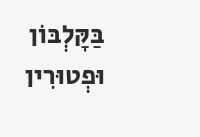בַּקָּלְבּוֹן וּפְטוּרִין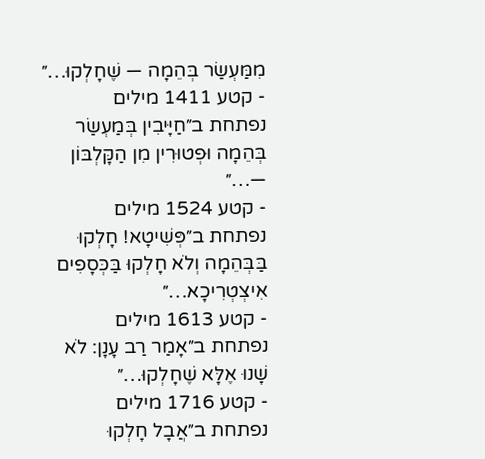מִמַּעְשַׂר בְּהֵמָה — שֶׁחָלְקוּ…״
- קטע 1411 מילים
נפתחת ב״חַיָּיבִין בְּמַעְשַׂר בְּהֵמָה וּפְטוּרִין מִן הַקָּלְבּוֹן —…״
- קטע 1524 מילים
נפתחת ב״פְּשִׁיטָא! חָלְקוּ בַּבְּהֵמָה וְלֹא חָלְקוּ בַּכְּסָפִים אִיצְטְרִיכָא…״
- קטע 1613 מילים
נפתחת ב״אָמַר רַב עָנָן: לֹא שָׁנוּ אֶלָּא שֶׁחָלְקוּ…״
- קטע 1716 מילים
נפתחת ב״אֲבָל חָלְקוּ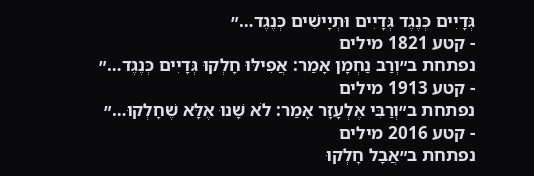גְּדָיִים כְּנֶגֶד גְּדָיִים וּתְיָישִׁים כְּנֶגֶד…״
- קטע 1821 מילים
נפתחת ב״וְרַב נַחְמָן אָמַר: אֲפִילּוּ חָלְקוּ גְּדָיִים כְּנֶגֶד…״
- קטע 1913 מילים
נפתחת ב״וְרַבִּי אֶלְעָזָר אָמַר: לֹא שָׁנוּ אֶלָּא שֶׁחָלְקוּ…״
- קטע 2016 מילים
נפתחת ב״אֲבָל חָלְקוּ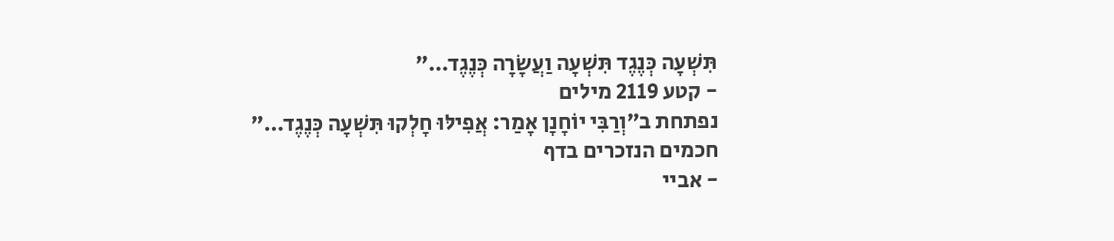תִּשְׁעָה כְּנֶגֶד תִּשְׁעָה וַעֲשָׂרָה כְּנֶגֶד…״
- קטע 2119 מילים
נפתחת ב״וְרַבִּי יוֹחָנָן אָמַר: אֲפִילּוּ חָלְקוּ תִּשְׁעָה כְּנֶגֶד…״
חכמים הנזכרים בדף
- אביי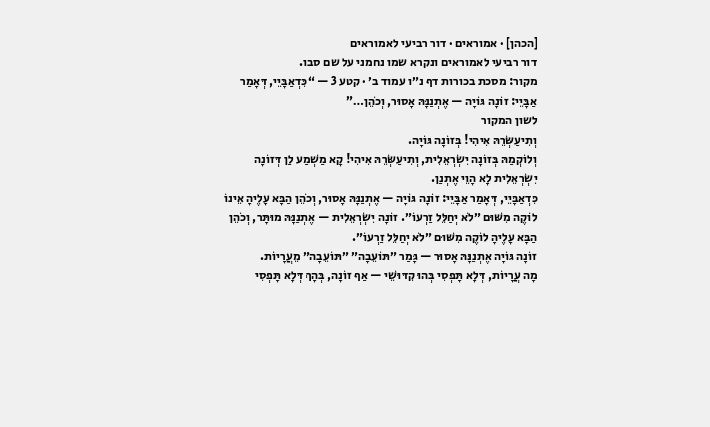[הכהן] · אמוראים · דור רביעי לאמוראים
דור רביעי לאמוראים ונקרא שמו נחמני על שם סבו.
מקור: מסכת בכורות דף נ״ו עמוד ב׳ · קטע 3 — “כִּדְאַבָּיֵי, דְּאָמַר אַבָּיֵי: זוֹנָה גּוֹיָה — אֶתְנַנָּהּ אָסוּר, וְכֹהֵן…”
לשון המקור
וְתִיעַשְּׂרֵהּ אִיהִי! בְּזוֹנָה גּוֹיָה.
וְלוֹקְמַהּ בְּזוֹנָה יִשְׂרְאֵלִית, וְתִיעַשְּׂרֵהּ אִיהִי! קָא מַשְׁמַע לַן דְּזוֹנָה יִשְׂרְאֵלִית לָא הָוֵי אֶתְנַן.
כִּדְאַבָּיֵי, דְּאָמַר אַבָּיֵי: זוֹנָה גּוֹיָה — אֶתְנַנָּהּ אָסוּר, וְכֹהֵן הַבָּא עָלֶיהָ אֵינוֹ לוֹקֶה מִשּׁוּם ״לֹא יְחַלֵּל זַרְעוֹ״. זוֹנָה יִשְׂרְאֵלִית — אֶתְנַנָּהּ מוּתָּר, וְכֹהֵן הַבָּא עָלֶיהָ לוֹקֶה מִשּׁוּם ״לֹא יְחַלֵּל זַרְעוֹ״.
זוֹנָה גּוֹיָה אֶתְנַנָּהּ אָסוּר — גָּמַר ״תּוֹעֵבָה״ ״תּוֹעֵבָה״ מֵעֲרָיוֹת.
מָה עֲרָיוֹת, דְּלָא תָּפְסִי בְּהוּ קִדּוּשֵׁי — אַף זוֹנָה, בְּהָךְ דְּלָא תָּפְסִי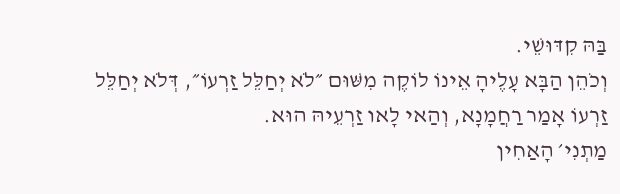בַּהּ קִדּוּשֵׁי.
וְכֹהֵן הַבָּא עָלֶיהָ אֵינוֹ לוֹקֶה מִשּׁוּם ״לֹא יְחַלֵּל זַרְעוֹ״, דְּלֹא יְחַלֵּל זַרְעוֹ אָמַר רַחֲמָנָא, וְהַאי לָאו זַרְעֵיהּ הוּא.
מַתְנִי׳ הָאַחִין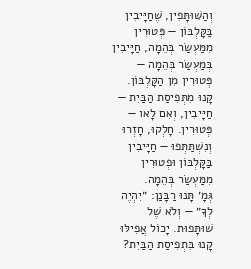וְהַשּׁוּתָּפִין, שֶׁחַיָּיבִין בַּקָּלְבּוֹן — פְּטוּרִין מִמַּעְשַׂר בְּהֵמָה, חַיָּיבִין בְּמַעְשַׂר בְּהֵמָה — פְּטוּרִין מִן הַקָּלְבּוֹן.
קָנוּ מִתְּפִיסַת הַבַּיִת — חַיָּיבִין, וְאִם לָאו — פְּטוּרִין. חָלְקוּ, חָזְרוּ וְנִשְׁתַּתְּפוּ — חַיָּיבִין בַּקָּלְבּוֹן וּפְטוּרִין מִמַּעְשַׂר בְּהֵמָה.
גְּמָ׳ תָּנוּ רַבָּנַן: ״יִהְיֶה לְךָ״ — וְלֹא שֶׁל שׁוּתָּפוּת. יָכוֹל אֲפִילּוּ קָנוּ בִּתְפִיסַת הַבַּיִת?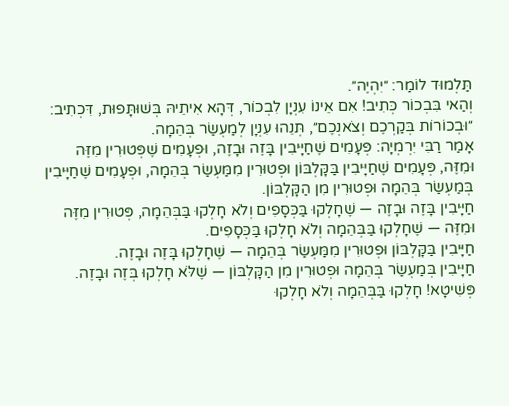תַּלְמוּד לוֹמַר: ״יִהְיֶה״.
וְהַאי בִּבְכוֹר כְּתִיב! אִם אֵינוֹ עִנְיָן לִבְכוֹר, דְּהָא אִיתֵיהּ בְּשׁוּתָּפוּת, דִּכְתִיב: ״וּבְכוֹרוֹת בְּקַרְכֶם וְצֹאנְכֶם״, תְּנֵהוּ עִנְיָן לְמַעְשַׂר בְּהֵמָה.
אָמַר רַבִּי יִרְמְיָה: פְּעָמִים שֶׁחַיָּיבִין בָּזֶה וּבָזֶה, וּפְעָמִים שֶׁפְּטוּרִין מִזֶּה וּמִזֶּה, פְּעָמִים שֶׁחַיָּיבִין בַּקָּלְבּוֹן וּפְטוּרִין מִמַּעְשַׂר בְּהֵמָה, וּפְעָמִים שֶׁחַיָּיבִין בְּמַעְשַׂר בְּהֵמָה וּפְטוּרִין מִן הַקָּלְבּוֹן.
חַיָּיבִין בָּזֶה וּבָזֶה — שֶׁחָלְקוּ בַּכְּסָפִים וְלֹא חָלְקוּ בַּבְּהֵמָה, פְּטוּרִין מִזֶּה וּמִזֶּה — שֶׁחָלְקוּ בַּבְּהֵמָה וְלֹא חָלְקוּ בַּכְּסָפִים.
חַיָּיבִין בַּקָּלְבּוֹן וּפְטוּרִין מִמַּעְשַׂר בְּהֵמָה — שֶׁחָלְקוּ בָּזֶה וּבָזֶה.
חַיָּיבִין בְּמַעְשַׂר בְּהֵמָה וּפְטוּרִין מִן הַקָּלְבּוֹן — שֶׁלֹּא חָלְקוּ בְּזֶה וּבָזֶה.
פְּשִׁיטָא! חָלְקוּ בַּבְּהֵמָה וְלֹא חָלְקוּ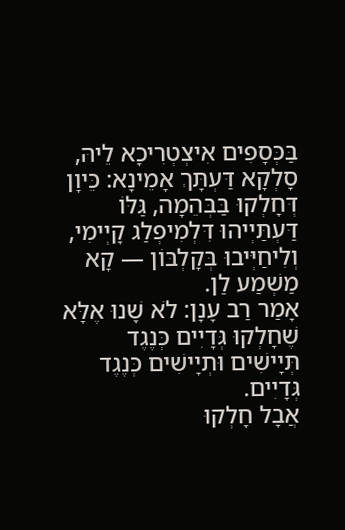בַּכְּסָפִים אִיצְטְרִיכָא לֵיהּ, סָלְקָא דַּעְתָּךְ אָמֵינָא: כֵּיוָן דְּחָלְקוּ בַּבְּהֵמָה, גַּלּוֹ דַּעְתַּיְיהוּ דִּלְמִיפְלַג קָיְימִי, וְלִיחַיְּיבוּ בְּקָלְבּוֹן — קָא מַשְׁמַע לַן.
אָמַר רַב עָנָן: לֹא שָׁנוּ אֶלָּא שֶׁחָלְקוּ גְּדָיִים כְּנֶגֶד תְּיָישִׁים וּתְיָישִׁים כְּנֶגֶד גְּדָיִים.
אֲבָל חָלְקוּ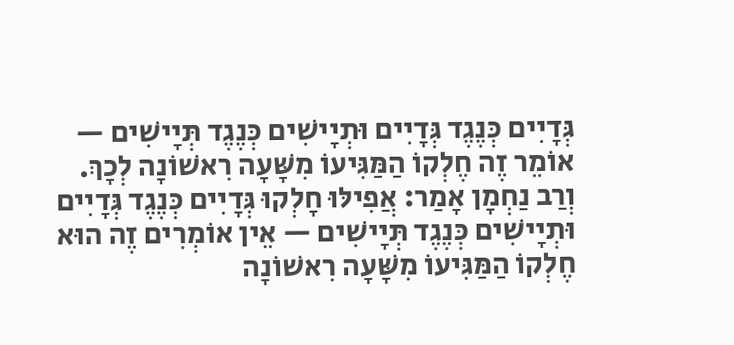גְּדָיִים כְּנֶגֶד גְּדָיִים וּתְיָישִׁים כְּנֶגֶד תְּיָישִׁים — אוֹמֵר זֶה חֶלְקוֹ הַמַּגִּיעוֹ מִשָּׁעָה רִאשׁוֹנָה לְכָךְ.
וְרַב נַחְמָן אָמַר: אֲפִילּוּ חָלְקוּ גְּדָיִים כְּנֶגֶד גְּדָיִים וּתְיָישִׁים כְּנֶגֶד תְּיָישִׁים — אֵין אוֹמְרִים זֶה הוּא חֶלְקוֹ הַמַּגִּיעוֹ מִשָּׁעָה רִאשׁוֹנָה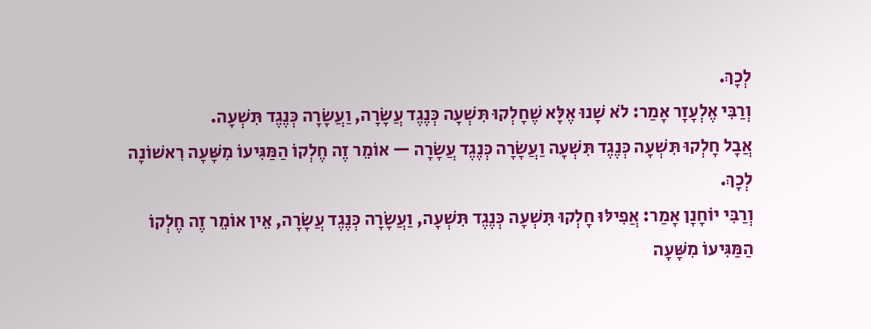לְכָךְ.
וְרַבִּי אֶלְעָזָר אָמַר: לֹא שָׁנוּ אֶלָּא שֶׁחָלְקוּ תִּשְׁעָה כְּנֶגֶד עֲשָׂרָה, וַעֲשָׂרָה כְּנֶגֶד תִּשְׁעָה.
אֲבָל חָלְקוּ תִּשְׁעָה כְּנֶגֶד תִּשְׁעָה וַעֲשָׂרָה כְּנֶגֶד עֲשָׂרָה — אוֹמֵר זֶה חֶלְקוֹ הַמַּגִּיעוֹ מִשָּׁעָה רִאשׁוֹנָה לְכָךְ.
וְרַבִּי יוֹחָנָן אָמַר: אֲפִילּוּ חָלְקוּ תִּשְׁעָה כְּנֶגֶד תִּשְׁעָה, וַעֲשָׂרָה כְּנֶגֶד עֲשָׂרָה, אֵין אוֹמֵר זֶה חֶלְקוֹ הַמַּגִּיעוֹ מִשָּׁעָה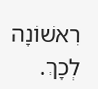רִאשׁוֹנָה לְכָךְ.